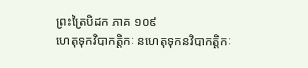ព្រះត្រៃបិដក ភាគ ១០៩
ហេតុទុកវិបាកត្តិកៈ នហេតុទុកនវិបាកត្តិកៈ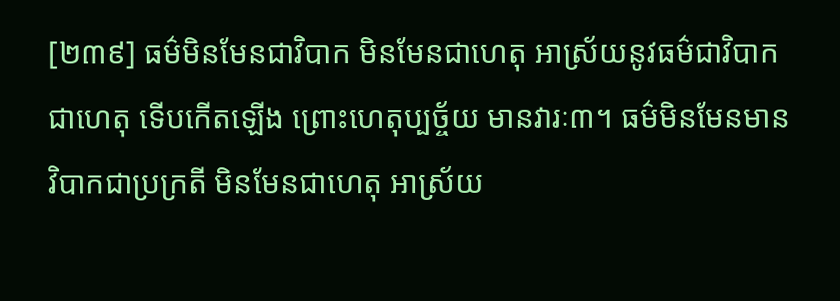[២៣៩] ធម៌មិនមែនជាវិបាក មិនមែនជាហេតុ អាស្រ័យនូវធម៌ជាវិបាក ជាហេតុ ទើបកើតឡើង ព្រោះហេតុប្បច្ច័យ មានវារៈ៣។ ធម៌មិនមែនមានវិបាកជាប្រក្រតី មិនមែនជាហេតុ អាស្រ័យ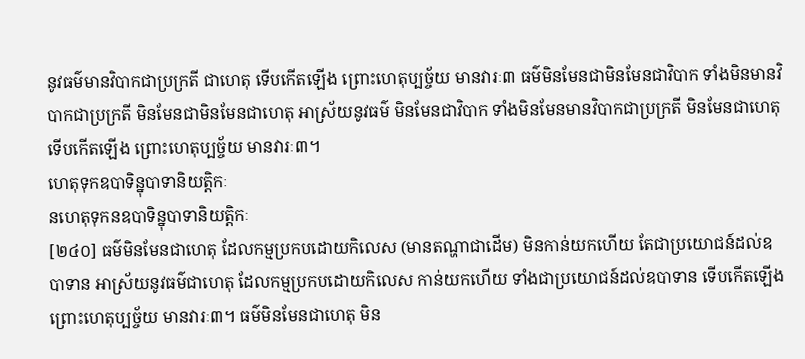នូវធម៌មានវិបាកជាប្រក្រតី ជាហេតុ ទើបកើតឡើង ព្រោះហេតុប្បច្ច័យ មានវារៈ៣ ធម៌មិនមែនជាមិនមែនជាវិបាក ទាំងមិនមានវិបាកជាប្រក្រតី មិនមែនជាមិនមែនជាហេតុ អាស្រ័យនូវធម៌ មិនមែនជាវិបាក ទាំងមិនមែនមានវិបាកជាប្រក្រតី មិនមែនជាហេតុ ទើបកើតឡើង ព្រោះហេតុប្បច្ច័យ មានវារៈ៣។
ហេតុទុកឧបាទិន្នុបាទានិយត្តិកៈ
នហេតុទុកនឧបាទិន្នុបាទានិយត្តិកៈ
[២៤០] ធម៌មិនមែនជាហេតុ ដែលកម្មប្រកបដោយកិលេស (មានតណ្ហាជាដើម) មិនកាន់យកហើយ តែជាប្រយោជន៍ដល់ឧបាទាន អាស្រ័យនូវធម៌ជាហេតុ ដែលកម្មប្រកបដោយកិលេស កាន់យកហើយ ទាំងជាប្រយោជន៍ដល់ឧបាទាន ទើបកើតឡើង ព្រោះហេតុប្បច្ច័យ មានវារៈ៣។ ធម៌មិនមែនជាហេតុ មិន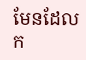មែនដែលក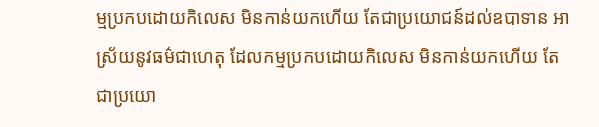ម្មប្រកបដោយកិលេស មិនកាន់យកហើយ តែជាប្រយោជន៍ដល់ឧបាទាន អាស្រ័យនូវធម៌ជាហេតុ ដែលកម្មប្រកបដោយកិលេស មិនកាន់យកហើយ តែជាប្រយោ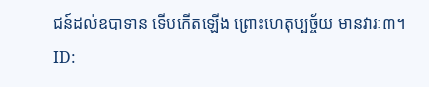ជន៍ដល់ឧបាទាន ទើបកើតឡើង ព្រោះហេតុប្បច្ច័យ មានវារៈ៣។
ID: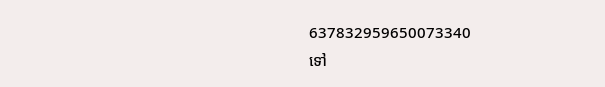637832959650073340
ទៅ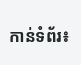កាន់ទំព័រ៖